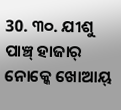30. ୩୦. ଯୀଶୁ ପାଞ୍ଚ୍ ହାଜାର୍ ନୋକ୍କେ ଖୋଆୟ୍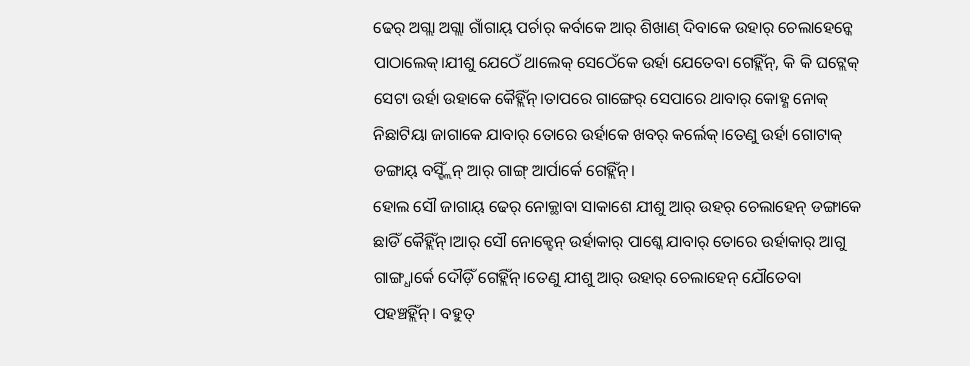ଢେର୍ ଅଗ୍ଲା ଅଗ୍ଲା ଗାଁଗାୟ୍ ପର୍ଚାର୍ କର୍ବାକେ ଆର୍ ଶିଖାଣ୍ ଦିବାକେ ଉହାର୍ ଚେଲାହେନ୍କେ ପାଠାଲେକ୍।ଯୀଶୁ ଯେଠେଁ ଥାଲେକ୍ ସେଠେଁକେ ଉର୍ହା ଯେତେବା ଗେହ୍ଲିଁନ୍, କି କି ଘଟ୍ଲେକ୍ ସେଟା ଉର୍ହା ଉହାକେ କୈହ୍ଲିଁନ୍।ତାପରେ ଗାଙ୍ଗେର୍ ସେପାରେ ଥାବାର୍ କୋହ୍ଣ ନୋକ୍ ନିଛାଟିୟା ଜାଗାକେ ଯାବାର୍ ତୋରେ ଉର୍ହାକେ ଖବର୍ କର୍ଲେକ୍।ତେଣୁ ଉର୍ହା ଗୋଟାକ୍ ଡଙ୍ଗାୟ୍ ବସ୍ହ୍ଲିଁନ୍ ଆର୍ ଗାଙ୍ଗ୍ ଆର୍ପାର୍କେ ଗେହ୍ଲିଁନ୍।
ହୋଲ ସୌ ଜାଗାୟ୍ ଢେର୍ ନୋକ୍ଥାବା ସାକାଶେ ଯୀଶୁ ଆର୍ ଉହର୍ ଚେଲାହେନ୍ ଡଙ୍ଗାକେ ଛାଡିଁ କୈହ୍ଲିଁନ୍।ଆର୍ ସୌ ନୋକ୍ହେନ୍ ଉର୍ହାକାର୍ ପାଶ୍କେ ଯାବାର୍ ତୋରେ ଉର୍ହାକାର୍ ଆଗୁ ଗାଙ୍ଗ୍ଧାର୍କେ ଦୌଡ଼ିଁ ଗେହ୍ଲିଁନ୍।ତେଣୁ ଯୀଶୁ ଆର୍ ଉହାର୍ ଚେଲାହେନ୍ ଯୌତେବା ପହଞ୍ଚହ୍ଲିଁନ୍। ବହୁତ୍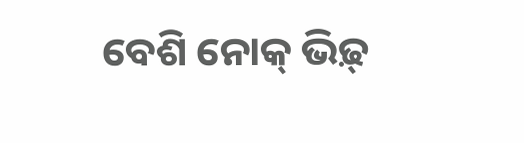ବେଶି ନୋକ୍ ଭିଢ଼୍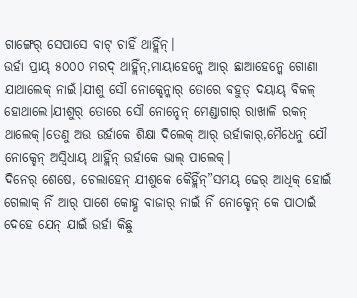ଗାଙ୍ଗେର୍ ସେପାସେ ବାଟ୍ ଚାହିଁ ଥାହ୍ଲିଁନ୍।
ଉର୍ହା ପ୍ରାୟ୍ ୫୦୦୦ ମରଦ୍ ଥାହ୍ଲିଁନ୍,ମାୟାହେନ୍କେ ଆର୍ ଛାଆହେନ୍କେ ଗୋଣା ଯାଥାଲେକ୍ ନାଇଁ।ଯୀଶୁ ସୌ ନୋକ୍ହେନ୍କାର୍ ତୋରେ ବହୁତ୍ ଦୟାୟ୍ ବିକଳ୍ ହୋଥାଲେ।ଯୀଶୁର୍ ତୋରେ ସୌ ନୋନ୍ହେନ୍ ମେଣ୍ଡାଗାର୍ ରାଖାଳି ରକନ୍ ଥାଲେକ୍।ତେଣୁ ଅଉ ଉର୍ହାକେ ଶିକ୍ଷା ଦିଲେକ୍ ଆର୍ ଉର୍ହାକାର୍,ମୈଧେନୁ ଯୌ ନୋକ୍ହେନ୍ ଅସ୍ବିଧାୟ୍ ଥାହ୍ଲିଁନ୍ ଉର୍ହାକେ ଭାଲ୍ ପାଲେକ୍।
ଦିନେର୍ ଶେଷେ, ଚେଲାହେନ୍ ଯୀଶୁକେ କୈହ୍ଲିଁନ୍”ସମୟ୍ ଢେର୍ ଆଧିକ୍ ହୋଇଁ ଗେଲାକ୍ ନିଁ ଆର୍ ପାଶେ କୋହ୍ଣ ବାଜାର୍ ନାଇଁ ନିଁ ନୋକ୍ହେନ୍ କେ ପାଠାଇଁ ଦେହେ ଯେନ୍ ଯାଇଁ ଉର୍ହା କିଛୁ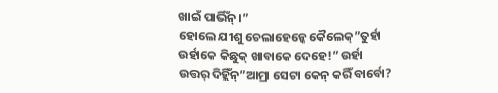ଖାଇଁ ପାର୍ଭିଁନ୍।”
ହୋଲେ ଯୀଶୁ ଚେଲାହେନ୍କେ କୈଲେକ୍”ତୁର୍ହା ଉର୍ହାକେ କିଛୁକ୍ ଖାବାକେ ଦେହେ!” ଉର୍ହା ଉତ୍ତର୍ ଦିହ୍ଲିଁନ୍”ଆମ୍ରା ସେଟା କେନ୍ କରିଁ ବାର୍ବୋ?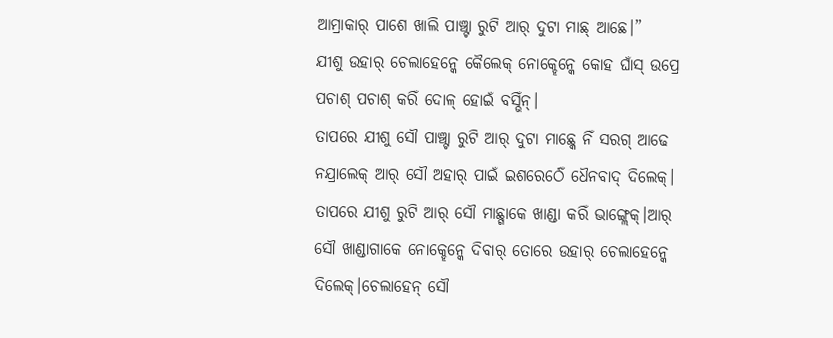ଆମ୍ରାକାର୍ ପାଶେ ଖାଲି ପାଞ୍ଚ୍ଟା ରୁଟି ଆର୍ ଦୁଟା ମାଛ୍ ଆଛେ।”
ଯୀଶୁ ଉହାର୍ ଚେଲାହେନ୍କେ କୈଲେକ୍ ନୋକ୍ହେନ୍କେ କୋହ ଘାଁସ୍ ଉପ୍ରେ ପଚାଶ୍ ପଚାଶ୍ କରିଁ ଦୋଳ୍ ହୋଇଁ ବସ୍ଭିଁନ୍।
ତାପରେ ଯୀଶୁ ସୌ ପାଞ୍ଚ୍ଟା ରୁଟି ଆର୍ ଦୁଟା ମାଛ୍କେ ନିଁ ସରଗ୍ ଆଢେ ନଯ୍ରାଲେକ୍ ଆର୍ ସୌ ଅହାର୍ ପାଇଁ ଇଶରେର୍ଠେଁ ଧୈନବାଦ୍ ଦିଲେକ୍।
ତାପରେ ଯୀଶୁ ରୁଟି ଆର୍ ସୌ ମାଛ୍ଗାକେ ଖାଣ୍ଡା କରିଁ ଭାଙ୍ଗ୍ଲେକ୍।ଆର୍ ସୌ ଖାଣ୍ଡାଗାକେ ନୋକ୍ହେନ୍କେ ଦିବାର୍ ତୋରେ ଉହାର୍ ଚେଲାହେନ୍କେ ଦିଲେକ୍।ଚେଲାହେନ୍ ସୌ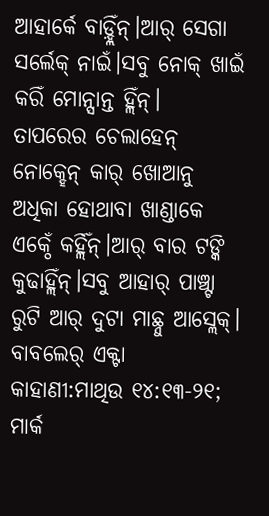ଆହାର୍କେ ବାଡ଼୍ହ୍ଲିଁନ୍।ଆର୍ ସେଗା ସର୍ଲେକ୍ ନାଇଁ।ସବୁ ନୋକ୍ ଖାଇଁ କରିଁ ମୋନ୍ସାନ୍ତ ହ୍ଲିଁନ୍।
ତାପରେର ଚେଲାହେନ୍ ନୋକ୍ହେନ୍ କାର୍ ଖୋଆନୁ ଅଧିକା ହୋଥାବା ଖାଣ୍ଡାକେ ଏକ୍ଠେଁ କର୍ହ୍ଲିଁନ୍।ଆର୍ ବାର ଟଙ୍କି କୁଢାହ୍ଲିଁନ୍।ସବୁ ଆହାର୍ ପାଞ୍ଚ୍ଟା ରୁଟି ଆର୍ ଦୁଟା ମାଛ୍ନୁ ଆସ୍ଲେକ୍।
ବାବଲେର୍ ଏକ୍ଟା କାହାଣୀ:ମାଥିଉ ୧୪:୧୩-୨୧; ମାର୍କ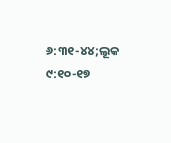୬:୩୧-୪୪;ଲୂକ ୯:୧୦-୧୭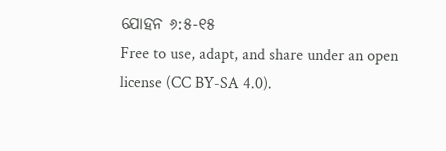ଯୋହନ ୬:୫-୧୫
Free to use, adapt, and share under an open license (CC BY-SA 4.0).